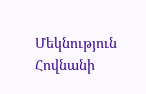Մեկնություն Հովնանի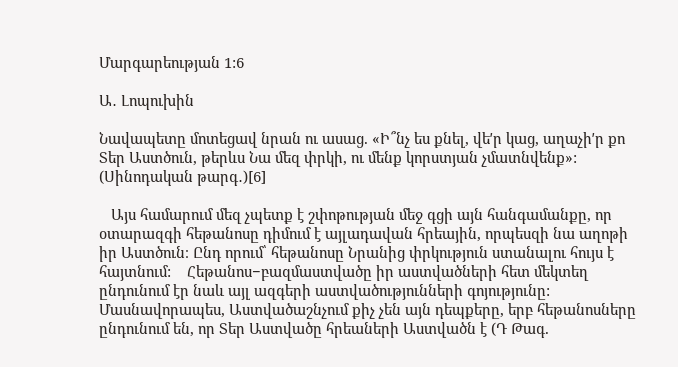Մարգարեության 1:6

Ա․ Լոպուխին

Նավապետը մոտեցավ նրան ու ասաց. «Ի՞նչ ես քնել, վեʹր կաց, աղաչիʹր քո Տեր Աստծուն, թերևս Նա մեզ փրկի, ու մենք կորստյան չմատնվենք»: (Սինոդական թարգ․)[6]

   Այս համարում մեզ չպետք է շփոթության մեջ գցի այն հանգամանքը, որ օտարազգի հեթանոսը դիմում է այլադավան հրեային, որպեսզի նա աղոթի իր Աստծուն։ Ընդ որում՝ հեթանոսը Նրանից փրկություն ստանալու հույս է հայտնում:    Հեթանոս−բազմաստվածը իր աստվածների հետ մեկտեղ ընդունում էր նաև այլ ազգերի աստվածությունների գոյությունը: Մասնավորապես, Աստվածաշնչում քիչ չեն այն դեպքերը, երբ հեթանոսները ընդունում են, որ Տեր Աստվածը հրեաների Աստվածն է (Դ Թագ.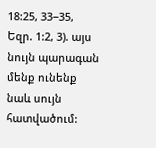18:25, 33−35, Եզր. 1:2, 3). այս նույն պարագան մենք ունենք նաև սույն հատվածում: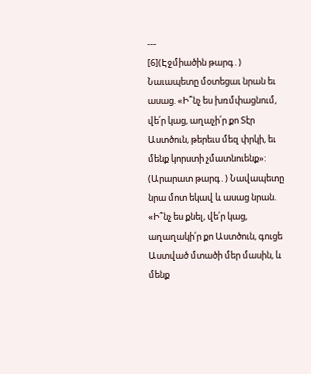---
[6](Էջմիածին թարգ․) Նաւապետը մօտեցաւ նրան եւ ասաց. «Ի՞նչ ես խռմփացնում, վե՛ր կաց, աղաչի՛ր քո Տէր Աստծուն, թերեւս մեզ փրկի, եւ մենք կորստի չմատնուենք»:
(Արարատ թարգ․) Նավապետը նրա մոտ եկավ և ասաց նրան. «Ի՞նչ ես քնել, վե՛ր կաց, աղաղակի՛ր քո Աստծուն, գուցե Աստված մտածի մեր մասին, և մենք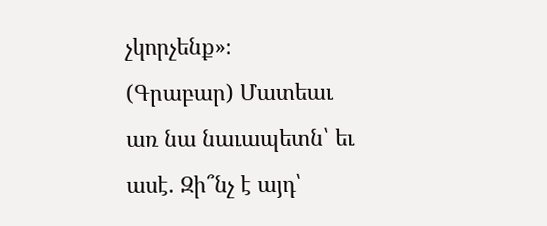չկորչենք»։
(Գրաբար) Մատեաւ առ նա նաւապետն՝ եւ ասէ. Զի՞նչ է այդ՝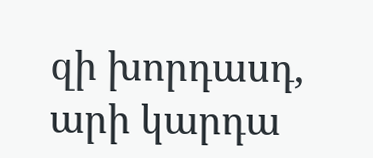զի խորդասդ, արի կարդա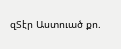զՏէր Աստուած քո.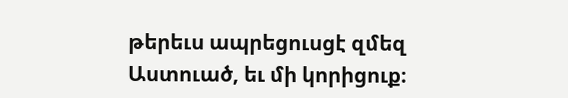թերեւս ապրեցուսցէ զմեզ Աստուած, եւ մի կորիցուք։